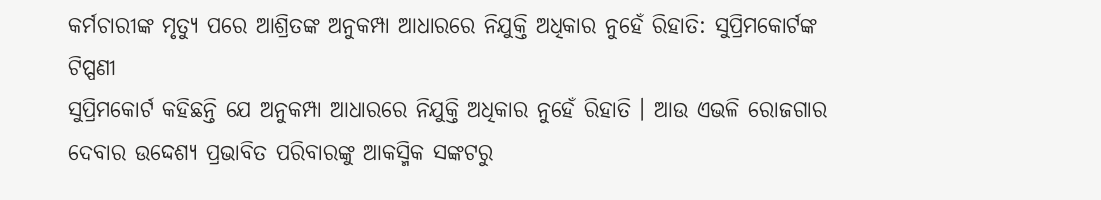କର୍ମଚାରୀଙ୍କ ମୃତ୍ୟୁ ପରେ ଆଶ୍ରିତଙ୍କ ଅନୁକମ୍ପା ଆଧାରରେ ନିଯୁକ୍ତି ଅଧିକାର ନୁହେଁ ରିହାତି: ସୁପ୍ରିମକୋର୍ଟଙ୍କ ଟିପ୍ପଣୀ
ସୁପ୍ରିମକୋର୍ଟ କହିଛନ୍ତି ଯେ ଅନୁକମ୍ପା ଆଧାରରେ ନିଯୁକ୍ତି ଅଧିକାର ନୁହେଁ ରିହାତି । ଆଉ ଏଭଳି ରୋଜଗାର ଦେବାର ଉଦ୍ଦେଶ୍ୟ ପ୍ରଭାବିତ ପରିବାରଙ୍କୁ ଆକସ୍ମିକ ସଙ୍କଟରୁ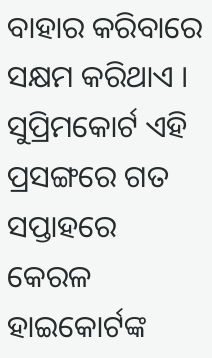ବାହାର କରିବାରେ ସକ୍ଷମ କରିଥାଏ । ସୁପ୍ରିମକୋର୍ଟ ଏହି ପ୍ରସଙ୍ଗରେ ଗତ ସପ୍ତାହରେ କେରଳ ହାଇକୋର୍ଟଙ୍କ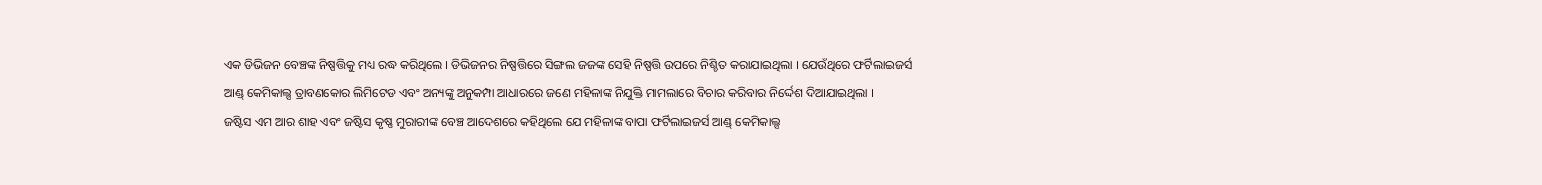ଏକ ଡିଭିଜନ ବେଞ୍ଚଙ୍କ ନିଷ୍ପତ୍ତିକୁ ମଧ୍ୟ ରଦ୍ଧ କରିଥିଲେ । ଡିଭିଜନର ନିଷ୍ପତ୍ତିରେ ସିଙ୍ଗଲ ଜଜଙ୍କ ସେହି ନିଷ୍ପତ୍ତି ଉପରେ ନିଶ୍ଚିତ କରାଯାଇଥିଲା । ଯେଉଁଥିରେ ଫର୍ଟିଲାଇଜର୍ସ ଆଣ୍ଡ୍ କେମିକାଲ୍ସ ତ୍ରାବଣକୋର ଲିମିଟେଡ ଏବଂ ଅନ୍ୟଙ୍କୁ ଅନୁକମ୍ପା ଆଧାରରେ ଜଣେ ମହିଳାଙ୍କ ନିଯୁକ୍ତି ମାମଲାରେ ବିଚାର କରିବାର ନିର୍ଦ୍ଦେଶ ଦିଆଯାଇଥିଲା ।
ଜଷ୍ଟିସ ଏମ ଆର ଶାହ ଏବଂ ଜଷ୍ଟିସ କୃଷ୍ଣ ମୁରାରୀଙ୍କ ବେଞ୍ଚ ଆଦେଶରେ କହିଥିଲେ ଯେ ମହିଳାଙ୍କ ବାପା ଫର୍ଟିଲାଇଜର୍ସ ଆଣ୍ଡ୍ କେମିକାଲ୍ସ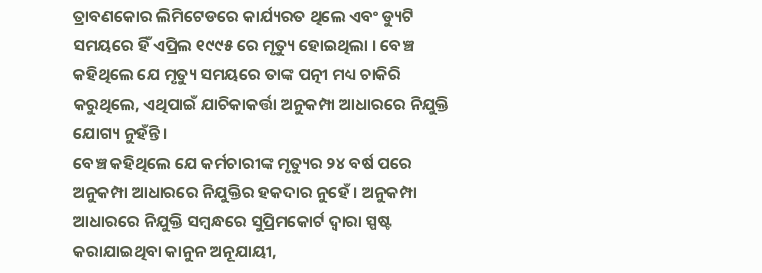ତ୍ରାବଣକୋର ଲିମିଟେଡରେ କାର୍ଯ୍ୟରତ ଥିଲେ ଏବଂ ଡ୍ୟୁଟି ସମୟରେ ହିଁ ଏପ୍ରିଲ ୧୯୯୫ ରେ ମୃତ୍ୟୁ ହୋଇଥିଲା । ବେଞ୍ଚ କହିଥିଲେ ଯେ ମୃତ୍ୟୁ ସମୟରେ ତାଙ୍କ ପତ୍ନୀ ମଧ୍ୟ ଚାକିରି କରୁଥିଲେ, ଏଥିପାଇଁ ଯାଚିକାକର୍ତ୍ତା ଅନୁକମ୍ପା ଆଧାରରେ ନିଯୁକ୍ତି ଯୋଗ୍ୟ ନୁହଁନ୍ତି ।
ବେଞ୍ଚ କହିଥିଲେ ଯେ କର୍ମଚାରୀଙ୍କ ମୃତ୍ୟୁର ୨୪ ବର୍ଷ ପରେ ଅନୁକମ୍ପା ଆଧାରରେ ନିଯୁକ୍ତିର ହକଦାର ନୁହେଁ । ଅନୁକମ୍ପା ଆଧାରରେ ନିଯୁକ୍ତି ସମ୍ବନ୍ଧରେ ସୁପ୍ରିମକୋର୍ଟ ଦ୍ୱାରା ସ୍ପଷ୍ଟ କରାଯାଇଥିବା କାନୁନ ଅନୂଯାୟୀ,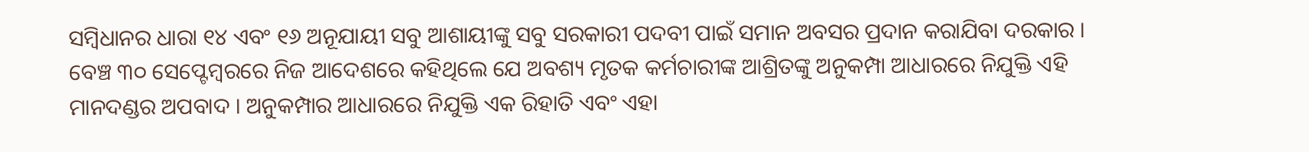ସମ୍ବିଧାନର ଧାରା ୧୪ ଏବଂ ୧୬ ଅନୂଯାୟୀ ସବୁ ଆଶାୟୀଙ୍କୁ ସବୁ ସରକାରୀ ପଦବୀ ପାଇଁ ସମାନ ଅବସର ପ୍ରଦାନ କରାଯିବା ଦରକାର । ବେଞ୍ଚ ୩୦ ସେପ୍ଟେମ୍ବରରେ ନିଜ ଆଦେଶରେ କହିଥିଲେ ଯେ ଅବଶ୍ୟ ମୃତକ କର୍ମଚାରୀଙ୍କ ଆଶ୍ରିତଙ୍କୁ ଅନୁକମ୍ପା ଆଧାରରେ ନିଯୁକ୍ତି ଏହି ମାନଦଣ୍ଡର ଅପବାଦ । ଅନୁକମ୍ପାର ଆଧାରରେ ନିଯୁକ୍ତି ଏକ ରିହାତି ଏବଂ ଏହା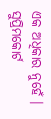ଏକ ଅଧିକାର ନୁହେଁ ।
ସୁପ୍ରିମକୋର୍ଟ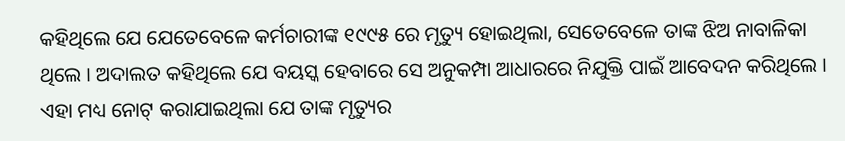କହିଥିଲେ ଯେ ଯେତେବେଳେ କର୍ମଚାରୀଙ୍କ ୧୯୯୫ ରେ ମୃତ୍ୟୁ ହୋଇଥିଲା, ସେତେବେଳେ ତାଙ୍କ ଝିଅ ନାବାଳିକା ଥିଲେ । ଅଦାଲତ କହିଥିଲେ ଯେ ବୟସ୍କ ହେବାରେ ସେ ଅନୁକମ୍ପା ଆଧାରରେ ନିଯୁକ୍ତି ପାଇଁ ଆବେଦନ କରିଥିଲେ । ଏହା ମଧ୍ୟ ନୋଟ୍ କରାଯାଇଥିଲା ଯେ ତାଙ୍କ ମୃତ୍ୟୁର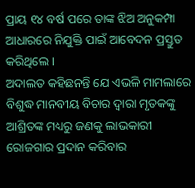ପ୍ରାୟ ୧୪ ବର୍ଷ ପରେ ତାଙ୍କ ଝିଅ ଅନୁକମ୍ପା ଆଧାରରେ ନିଯୁକ୍ତି ପାଇଁ ଆବେଦନ ପ୍ରସ୍ତୁତ କରିଥିଲେ ।
ଅଦାଲତ କହିଛନନ୍ତି ଯେ ଏଭଳି ମାମଲାରେ ବିଶୁଦ୍ଧ ମାନବୀୟ ବିଚାର ଦ୍ୱାରା ମୃତକଙ୍କୁ ଆଶ୍ରିତଙ୍କ ମଧ୍ୟରୁ ଜଣକୁ ଲାଭକାରୀ ରୋଜଗାର ପ୍ରଦାନ କରିବାର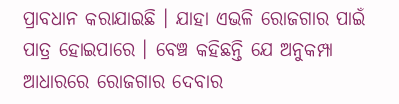ପ୍ରାବଧାନ କରାଯାଇଛି । ଯାହା ଏଭଳି ରୋଜଗାର ପାଇଁ ପାତ୍ର ହୋଇପାରେ । ବେଞ୍ଚ କହିଛନ୍ତି ଯେ ଅନୁକମ୍ପା ଆଧାରରେ ରୋଜଗାର ଦେବାର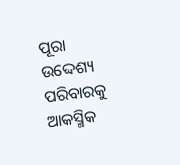ପୂରା ଉଦ୍ଦେଶ୍ୟ ପରିବାରକୁ ଆକସ୍ମିକ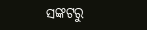ସଙ୍କଟରୁ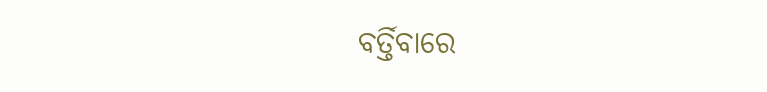ବର୍ତ୍ତିବାରେ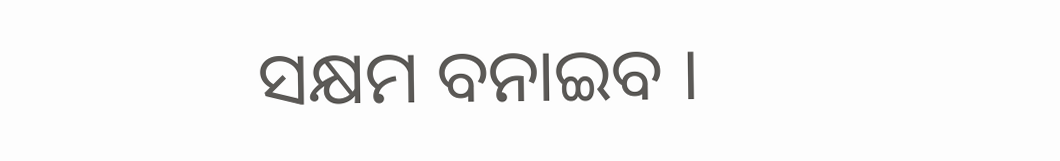ସକ୍ଷମ ବନାଇବ ।